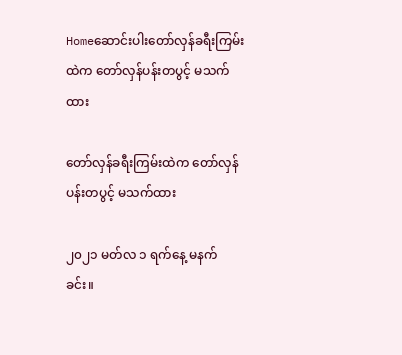Homeဆောင်းပါးတော်လှန်ခရီးကြမ်းထဲက တော်လှန်ပန်းတပွင့် မသက်ထား

တော်လှန်ခရီးကြမ်းထဲက တော်လှန်ပန်းတပွင့် မသက်ထား

၂၀၂၁ မတ်လ ၁ ရက်နေ့ မနက်ခင်း။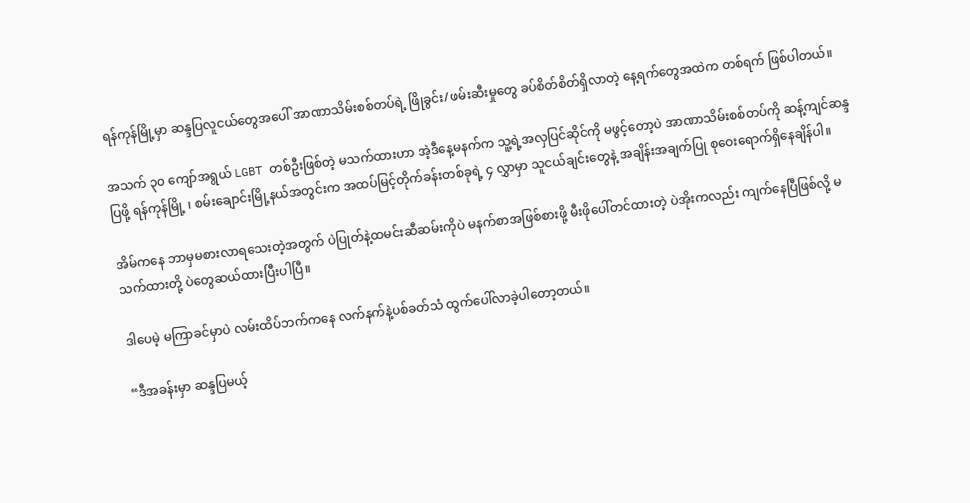ရန်ကုန်မြို့မှာ ဆန္ဒပြလူငယ်တွေအပေါ် အာဏာသိမ်းစစ်တပ်ရဲ့ ဖြိုခွင်း/ဖမ်းဆီးမှုတွေ ခပ်စိတ်စိတ်ရှိလာတဲ့ နေ့ရက်တွေအထဲက တစ်ရက် ဖြစ်ပါတယ်။

အသက် ၃၀ ကျော်အရွယ် LGBT တစ်ဦးဖြစ်တဲ့ မသက်ထားဟာ အဲ့ဒီနေ့မနက်က သူ့ရဲ့အလှပြင်ဆိုင်ကို မဖွင့်တော့ပဲ အာဏာသိမ်းစစ်တပ်ကို ဆန့်ကျင်ဆန္ဒပြဖို့ ရန်ကုန်မြို့ ၊ စမ်းချောင်းမြို့နယ်အတွင်းက အထပ်မြင့်တိုက်ခန်းတစ်ခုရဲ့ ၄ လွှာမှာ သူငယ်ချင်းတွေနဲ့ အချိန်းအချက်ပြု စုဝေးရောက်ရှိနေချိန်ပါ။

အိမ်ကနေ ဘာမှမစားလာရသေးတဲ့အတွက် ပဲပြုတ်နဲ့ထမင်းဆီဆမ်းကိုပဲ မနက်စာအဖြစ်စားဖို့ မီးဖိုပေါ်တင်ထားတဲ့ ပဲအိုးကလည်း ကျက်နေပြီဖြစ်လို့ မသက်ထားတို့ ပဲတွေဆယ်ထားပြီးပါပြီ။

ဒါပေမဲ့ မကြာခင်မှာပဲ လမ်းထိပ်ဘက်ကနေ လက်နက်နဲ့ပစ်ခတ်သံ ထွက်ပေါ်လာခဲ့ပါတော့တယ်။

“ဒီအခန်းမှာ ဆန္ဒပြမယ့်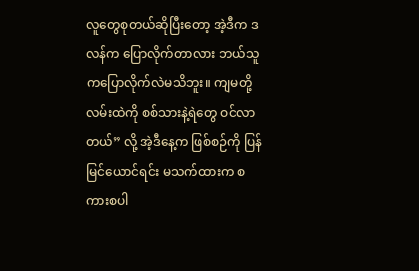လူတွေစုတယ်ဆိုပြီးတော့ အဲ့ဒီက ဒလန်က ပြောလိုက်တာလား ဘယ်သူကပြောလိုက်လဲမသိဘူး။ ကျမတို့ လမ်းထဲကို စစ်သားနဲ့ရဲတွေ ဝင်လာတယ်” လို့ အဲ့ဒီနေ့က ဖြစ်စဉ်ကို ပြန်မြင်ယောင်ရင်း မသက်ထားက စကားစပါ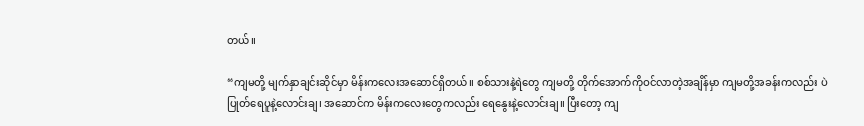တယ်။

“ကျမတို့ မျက်နှာချင်းဆိုင်မှာ မိန်းကလေးအဆောင်ရှိတယ်။ စစ်သားနဲ့ရဲတွေ ကျမတို့ တိုက်အောက်ကိုဝင်လာတဲ့အချိန်မှာ ကျမတို့အခန်းကလည်း ပဲပြုတ်ရေပူနဲ့လောင်းချ၊ အဆောင်က မိန်းကလေးတွေကလည်း ရေနွေးနဲ့လောင်းချ။ ပြီးတော့ ကျ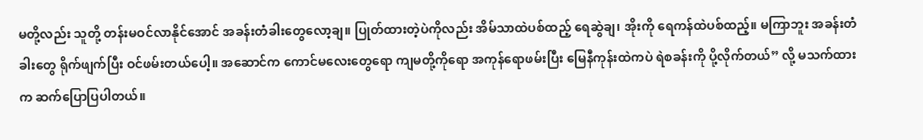မတို့လည်း သူတို့ တန်းမဝင်လာနိုင်အောင် အခန်းတံခါးတွေလော့ချ။ ပြုတ်ထားတဲ့ပဲကိုလည်း အိမ်သာထဲပစ်ထည့် ရေဆွဲချ၊ အိုးကို ရေကန်ထဲပစ်ထည့်။ မကြာဘူး အခန်းတံခါးတွေ ရိုက်ဖျက်ပြီး ဝင်ဖမ်းတယ်ပေါ့။ အဆောင်က ကောင်မလေးတွေရော ကျမတို့ကိုရော အကုန်ရောဖမ်းပြီး မြေနီကုန်းထဲကပဲ ရဲစခန်းကို ပို့လိုက်တယ်” လို့ မသက်ထားက ဆက်ပြောပြပါတယ်။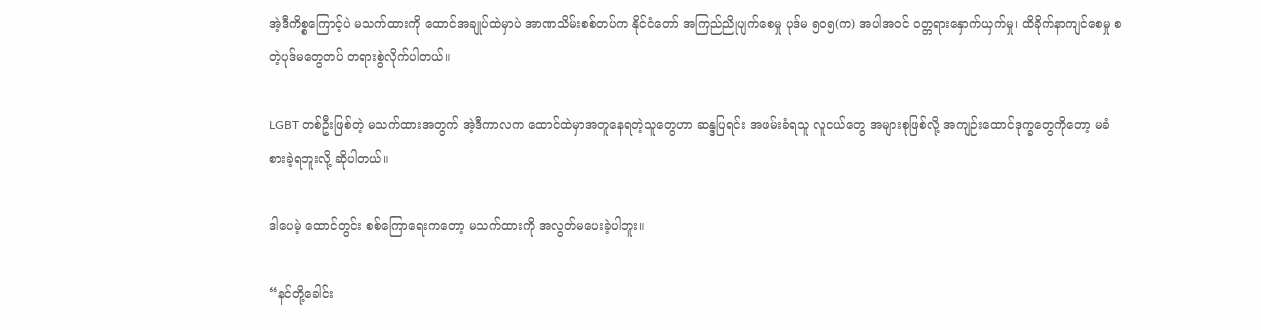အဲ့ဒီကိစ္စကြောင့်ပဲ မသက်ထားကို ထောင်အချုပ်ထဲမှာပဲ အာဏသိမ်းစစ်တပ်က နိုင်ငံတော် အကြည်ညိုပျက်စေမှု ပုဒ်မ ၅၀၅(က) အပါအဝင် ဝတ္တရားနှောက်ယှက်မှု၊ ထိခိုက်နာကျင်စေမှု စတဲ့ပုဒ်မတွေတပ် တရားစွဲလိုက်ပါတယ်။

LGBT တစ်ဦးဖြစ်တဲ့ မသက်ထားအတွက် အဲ့ဒီကာလက ထောင်ထဲမှာအတူနေရတဲ့သူတွေဟာ ဆန္ဒပြရင်း အဖမ်းခံရသူ လူငယ်တွေ အများစုဖြစ်လို့ အကျဉ်းထောင်ဒုက္ခတွေကိုတော့ မခံစားခဲ့ရဘူးလို့ ဆိုပါတယ်။

ဒါပေမဲ့ ထောင်တွင်း စစ်ကြောရေးကတော့ မသက်ထားကို အလွတ်မပေးခဲ့ပါဘူး။

“နင်တို့ခေါင်း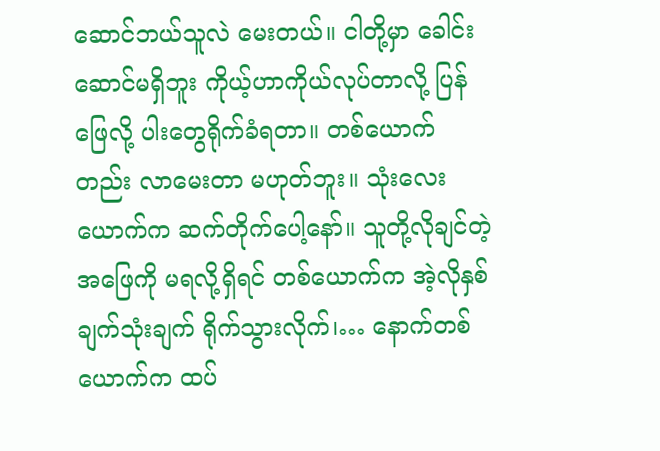ဆောင်ဘယ်သူလဲ မေးတယ်။ ငါတို့မှာ ခေါင်းဆောင်မရှိဘူး ကိုယ့်ဟာကိုယ်လုပ်တာလို့ ပြန်ဖြေလို့ ပါးတွေရိုက်ခံရတာ။ တစ်ယောက်တည်း လာမေးတာ မဟုတ်ဘူး။ သုံးလေးယောက်က ဆက်တိုက်ပေါ့နော်။ သူတို့လိုချင်တဲ့အဖြေကို မရလို့ရှိရင် တစ်ယောက်က အဲ့လိုနှစ်ချက်သုံးချက် ရိုက်သွားလိုက်၊… နောက်တစ်ယောက်က ထပ်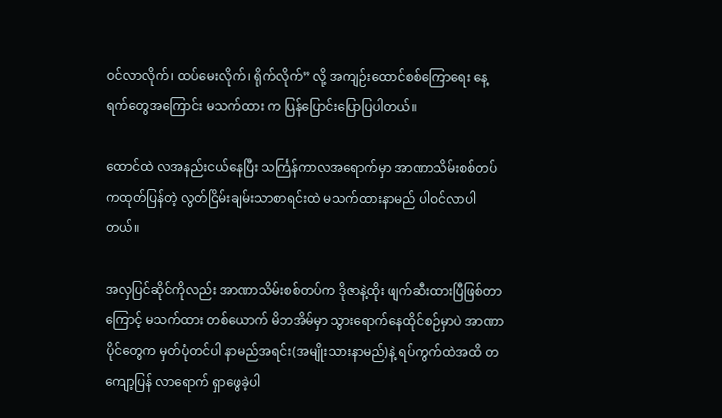ဝင်လာလိုက်၊ ထပ်မေးလိုက်၊ ရိုက်လိုက်” လို့ အကျဉ်းထောင်စစ်ကြောရေး နေ့ရက်တွေအကြောင်း မသက်ထား က ပြန်ပြောင်းပြောပြပါတယ်။

ထောင်ထဲ လအနည်းငယ်နေပြီး သင်္ကြန်ကာလအရောက်မှာ အာဏာသိမ်းစစ်တပ်ကထုတ်ပြန်တဲ့ လွတ်ငြိမ်းချမ်းသာစာရင်းထဲ မသက်ထားနာမည် ပါဝင်လာပါတယ်။

အလှပြင်ဆိုင်ကိုလည်း အာဏာသိမ်းစစ်တပ်က ဒိုဇာနဲ့ထိုး ဖျက်ဆီးထားပြီဖြစ်တာကြောင့် မသက်ထား တစ်ယောက် မိဘအိမ်မှာ သွားရောက်နေထိုင်စဉ်မှာပဲ အာဏာပိုင်တွေက မှတ်ပုံတင်ပါ နာမည်အရင်း(အမျိုးသားနာမည်)နဲ့ ရပ်ကွက်ထဲအထိ တကျော့ပြန် လာရောက် ရှာဖွေခဲ့ပါ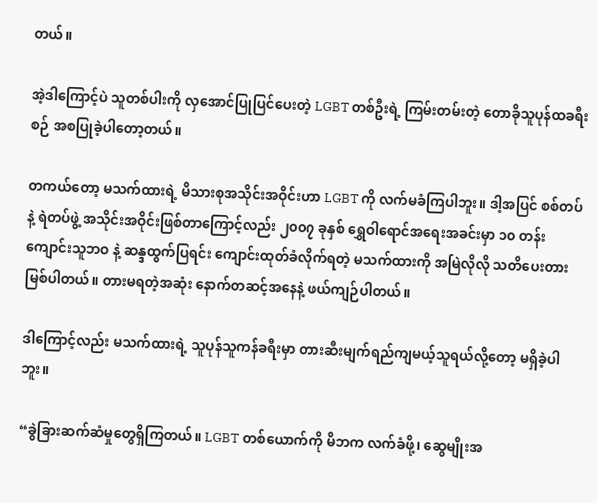တယ်။

အဲ့ဒါကြောင့်ပဲ သူတစ်ပါးကို လှအောင်ပြုပြင်ပေးတဲ့ LGBT တစ်ဦးရဲ့ ကြမ်းတမ်းတဲ့ တောခိုသူပုန်ထခရီးစဉ် အစပြုခဲ့ပါတော့တယ်။

တကယ်တော့ မသက်ထားရဲ့ မိသားစုအသိုင်းအဝိုင်းဟာ LGBT ကို လက်မခံကြပါဘူး။ ဒါ့အပြင် စစ်တပ်နဲ့ ရဲတပ်ဖွဲ့ အသိုင်းအဝိုင်းဖြစ်တာကြောင့်လည်း ၂၀၀၇ ခုနှစ် ရွှေဝါရောင်အရေးအခင်းမှာ ၁၀ တန်းကျောင်းသူဘဝ နဲ့ ဆန္ဒထွက်ပြရင်း ကျောင်းထုတ်ခံလိုက်ရတဲ့ မသက်ထားကို အမြဲလိုလို သတိပေးတားမြစ်ပါတယ်။ တားမရတဲ့အဆုံး နောက်တဆင့်အနေနဲ့ ဖယ်ကျဉ်ပါတယ်။

ဒါကြောင့်လည်း မသက်ထားရဲ့ သူပုန်သူကန်ခရီးမှာ တားဆီးမျက်ရည်ကျမယ့်သူရယ်လို့တော့ မရှိခဲ့ပါဘူး။

“ခွဲခြားဆက်ဆံမှုတွေရှိကြတယ်။ LGBT တစ်ယောက်ကို မိဘက လက်ခံဖို့၊ ဆွေမျိုးအ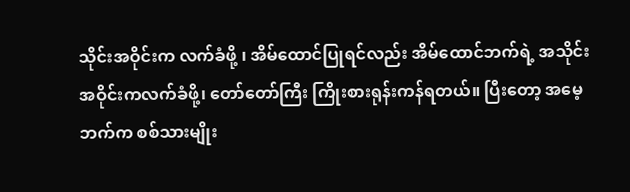သိုင်းအဝိုင်းက လက်ခံဖို့ ၊ အိမ်ထောင်ပြုရင်လည်း အိမ်ထောင်ဘက်ရဲ့ အသိုင်းအဝိုင်းကလက်ခံဖို့၊ တော်တော်ကြီး ကြိုးစားရုန်းကန်ရတယ်။ ပြီးတော့ အမေ့ ဘက်က စစ်သားမျိုး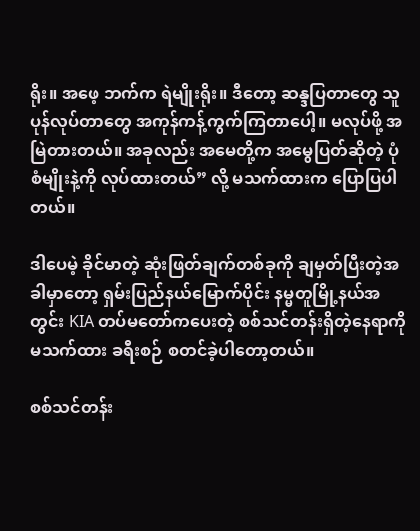ရိုး။ အဖေ့ ဘက်က ရဲမျိုးရိုး။ ဒီတော့ ဆန္ဒပြတာတွေ သူပုန်လုပ်တာတွေ အကုန်ကန့်ကွက်ကြတာပေါ့။ မလုပ်ဖို့ အမြဲတားတယ်။ အခုလည်း အမေတို့က အမွေပြတ်ဆိုတဲ့ ပုံစံမျိုးနဲ့ကို လုပ်ထားတယ်” လို့ မသက်ထားက ပြောပြပါတယ်။

ဒါပေမဲ့ ခိုင်မာတဲ့ ဆုံးဖြတ်ချက်တစ်ခုကို ချမှတ်ပြီးတဲ့အခါမှာတော့ ရှမ်းပြည်နယ်မြောက်ပိုင်း နမ္မတူမြို့နယ်အတွင်း KIA တပ်မတော်ကပေးတဲ့ စစ်သင်တန်းရှိတဲ့နေရာကို မသက်ထား ခရီးစဉ် စတင်ခဲ့ပါတော့တယ်။

စစ်သင်တန်း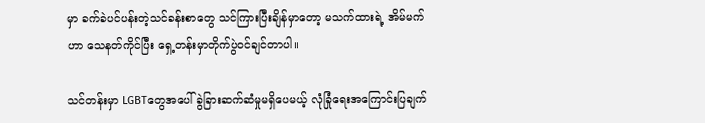မှာ ခက်ခဲပင်ပန်းတဲ့သင်ခန်းစာတွေ သင်ကြားပြီးချိန်မှာတော့ မသက်ထားရဲ့ အိမ်မက်ဟာ သေနတ်ကိုင်ပြီး ရှေ့တန်းမှာတိုက်ပွဲဝင်ချင်တာပါ။

သင်တန်းမှာ LGBTတွေအပေါ် ခွဲခြားဆက်ဆံမှုမရှိပေမယ့် လုံခြုံရေးအကြောင်းပြချက်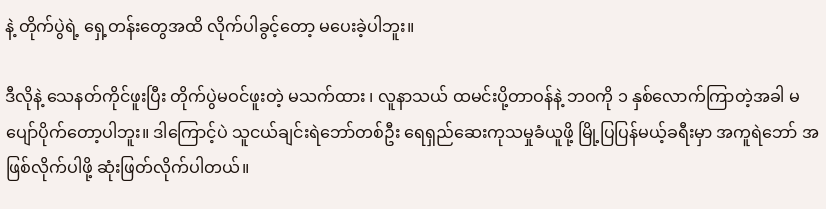နဲ့ တိုက်ပွဲရဲ့ ရှေ့တန်းတွေအထိ လိုက်ပါခွင့်တော့ မပေးခဲ့ပါဘူး။

ဒီလိုနဲ့ သေနတ်ကိုင်ဖူးပြီး တိုက်ပွဲမဝင်ဖူးတဲ့ မသက်ထား ၊ လူနာသယ် ထမင်းပို့တာဝန်နဲ့ ဘဝကို ၁ နှစ်လောက်ကြာတဲ့အခါ မပျော်ပိုက်တော့ပါဘူး။ ဒါကြောင့်ပဲ သူငယ်ချင်းရဲဘော်တစ်ဦး ရေရှည်ဆေးကုသမှုခံယူဖို့ မြို့ပြပြန်မယ့်ခရီးမှာ အကူရဲဘော် အဖြစ်လိုက်ပါဖို့ ဆုံးဖြတ်လိုက်ပါတယ်။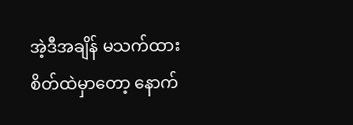အဲ့ဒီအချိန် မသက်ထား စိတ်ထဲမှာတော့ နောက်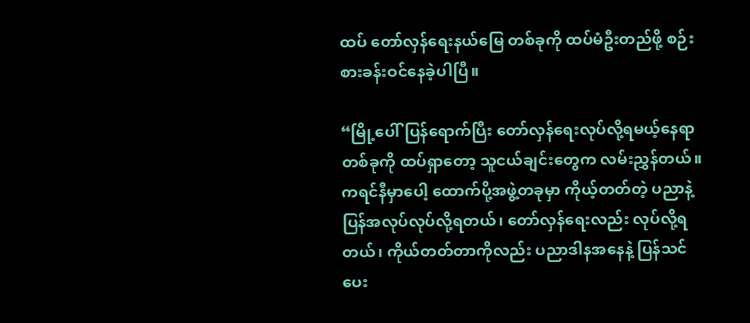ထပ် တော်လှန်ရေးနယ်မြေ တစ်ခုကို ထပ်မံဦးတည်ဖို့ စဉ်းစားခန်းဝင်နေခဲ့ပါပြီ။

“မြို့ပေါ်ပြန်ရောက်ပြီး တော်လှန်ရေးလုပ်လို့ရမယ့်‌နေရာတစ်ခုကို ထပ်ရှာတော့ သူငယ်ချင်းတွေက လမ်းညွှန်တယ်။ ကရင်နီမှာပေါ့ ထောက်ပို့အဖွဲ့တခုမှာ ကိုယ့်တတ်တဲ့ ပညာနဲ့ ပြန်အလုပ်လုပ်လို့ရတယ်၊ တော်လှန်ရေးလည်း လုပ်လို့ရတယ်၊ ကိုယ်တတ်တာကိုလည်း ပညာဒါနအနေနဲ့ ပြန်သင်ပေး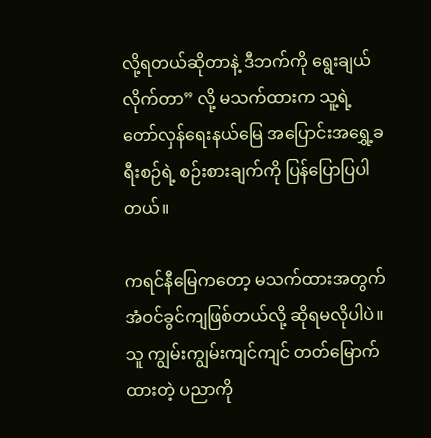လို့ရတယ်ဆိုတာနဲ့ ဒီဘက်ကို ရွေးချယ်လိုက်တာ” လို့ မသက်ထားက သူ့ရဲ့ တော်လှန်ရေးနယ်မြေ အပြောင်းအရွှေ့ခရီးစဉ်ရဲ့ စဉ်းစားချက်ကို ပြန်ပြောပြပါတယ်။

ကရင်နီမြေကတော့ မသက်ထားအတွက် အံဝင်ခွင်ကျဖြစ်တယ်လို့ ဆိုရမလိုပါပဲ။ သူ ကျွမ်းကျွမ်းကျင်ကျင် တတ်မြောက်ထားတဲ့ ပညာကို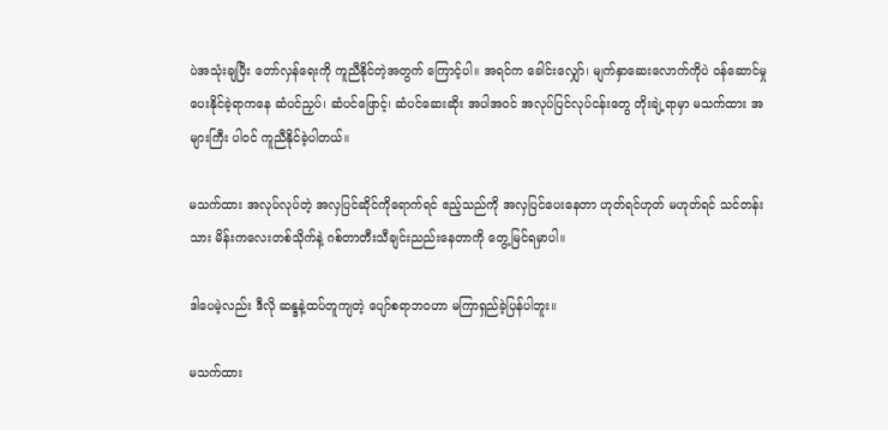ပဲအသုံးချပြီး တော်လှန်ရေးကို ကူညီနိုင်တဲ့အတွက် ကြောင့်ပါ။ အရင်က ခေါင်းလျှော်၊ မျက်နှာဆေးလောက်ကိုပဲ ဝန်ဆောင်မှုပေးနိုင်ခဲ့ရာကနေ ဆံပင်ညှပ်၊ ဆံပင်ဖြောင့်၊ ဆံပင်ဆေးဆိုး အပါအဝင် အလုပ်ပြင်လုပ်ငန်းတွေ တိုးချဲ့ရာမှာ မသက်ထား အများကြီး ပါဝင် ကူညီနိုင်ခဲ့ပါတယ်။

မသက်ထား အလုပ်လုပ်တဲ့ အလှပြင်ဆိုင်ကိုရောက်ရင် ဧည့်သည်ကို အလှပြင်ပေးနေတာ ဟုတ်ရင်ဟုတ် မဟုတ်ရင် သင်တန်းသား မိန်းကလေးတစ်သိုက်နဲ့ ဂစ်တာတီးသီချင်းညည်းနေတာကို တွေ့မြင်ရမှာပါ။

ဒါပေမဲ့လည်း ဒီလို ဆန္ဒနဲ့ထပ်တူကျတဲ့ ပျော်စရာဘဝဟာ မကြာရှည်ခဲ့ပြန်ပါဘူး။

မသက်ထား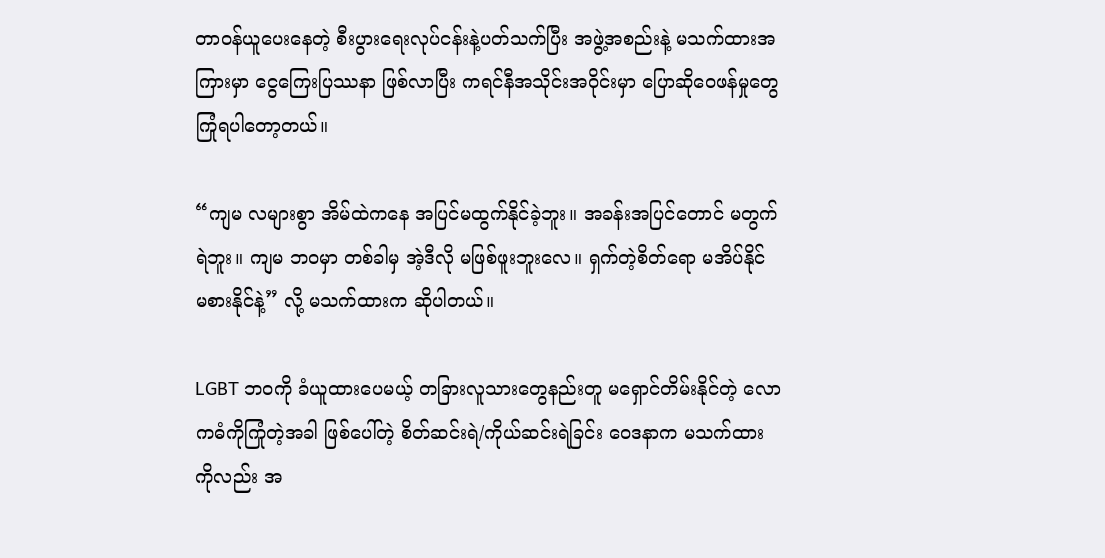တာဝန်ယူပေးနေတဲ့ စီးပွားရေးလုပ်ငန်းနဲ့ပတ်သက်ပြီး အဖွဲ့အစည်းနဲ့ မသက်ထားအကြားမှာ ငွေကြေးပြဿနာ ဖြစ်လာပြီး ကရင်နီအသိုင်းအဝိုင်းမှာ ပြောဆိုဝေဖန်မှုတွေ ကြုံရပါတော့တယ်။

“ကျမ လများစွာ အိမ်ထဲကနေ အပြင်မထွက်နိုင်ခဲ့ဘူး။ အခန်းအပြင်တောင် မတွက်ရဲဘူး။ ကျမ ဘဝမှာ တစ်ခါမှ အဲ့ဒီလို မဖြစ်ဖူးဘူးလေ။ ရှက်တဲ့စိတ်ရော မအိပ်နိုင် မစားနိုင်နဲ့” လို့ မသက်ထားက ဆိုပါတယ်။

LGBT ဘဝကို ခံယူထားပေမယ့် တခြားလူသားတွေနည်းတူ မရှောင်တိမ်းနိုင်တဲ့ လောကဓံကိုကြုံတဲ့အခါ ဖြစ်ပေါ်တဲ့ စိတ်ဆင်းရဲ/ကိုယ်ဆင်းရဲခြင်း ဝေဒနာက မသက်ထား ကိုလည်း အ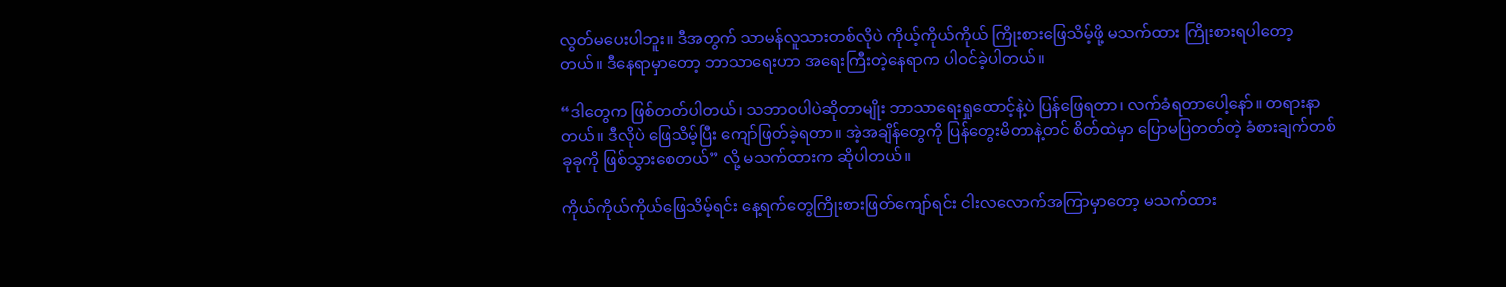လွတ်မပေးပါဘူး။ ဒီအတွက် သာမန်လူသားတစ်လိုပဲ ကိုယ့်ကိုယ်ကိုယ် ကြိုးစားဖြေသိမ့်ဖို့ မသက်ထား ကြိုးစားရပါတော့တယ်။ ဒီနေရာမှာတော့ ဘာသာရေးဟာ အရေးကြီးတဲ့နေရာက ပါဝင်ခဲ့ပါတယ်။

“ဒါတွေက ဖြစ်တတ်ပါတယ်၊ သဘာဝပါပဲဆိုတာမျိုး ဘာသာရေးရှုထောင့်နဲ့ပဲ ပြန်ဖြေရတာ၊ လက်ခံရတာပေါ့နော်။ တရားနာတယ်။ ဒီလိုပဲ ဖြေသိမ့်ပြီး ကျော်ဖြတ်ခဲ့ရတာ။ အဲ့အချိန်တွေကို ပြန်တွေးမိတာနဲ့တင် စိတ်ထဲမှာ ပြောမပြတတ်တဲ့ ခံစားချက်တစ်ခုခုကို ဖြစ်သွားစေတယ်” လို့ မသက်ထားက ဆိုပါတယ်။

ကိုယ်ကိုယ်ကိုယ်ဖြေသိမ့်ရင်း နေ့ရက်တွေကြိုးစားဖြတ်ကျော်ရင်း ငါးလလောက်အကြာမှာတော့ မသက်ထား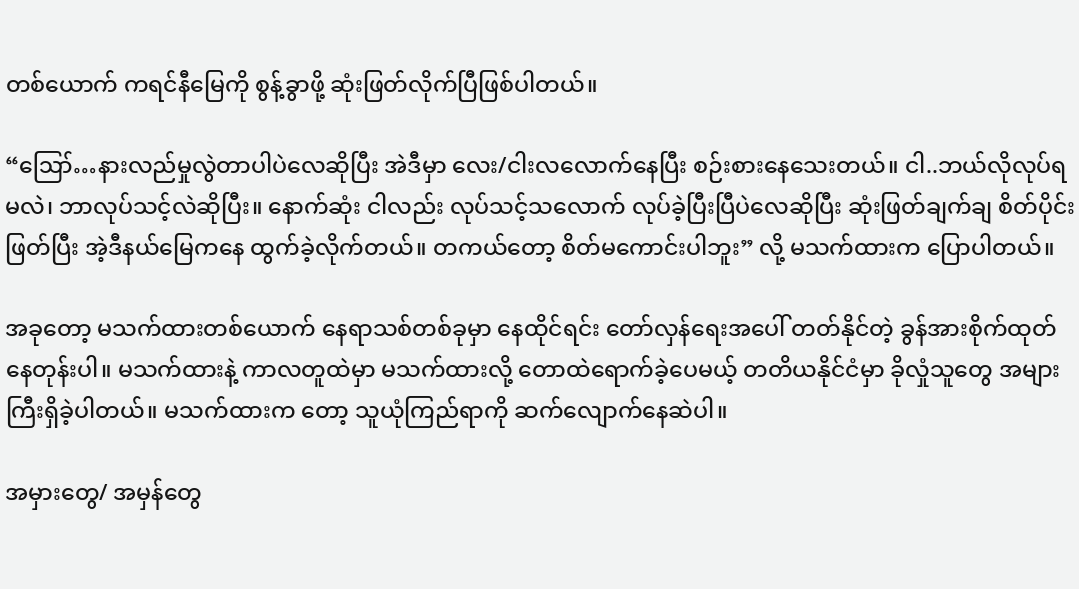တစ်ယောက် ကရင်နီမြေကို စွန့်ခွာဖို့ ဆုံးဖြတ်လိုက်ပြီဖြစ်ပါတယ်။

“ဪ…နားလည်မှုလွဲတာပါပဲလေဆိုပြီး အဲဒီမှာ လေး/ငါးလလောက်နေပြီး စဉ်းစားနေသေးတယ်။ ငါ..ဘယ်လိုလုပ်ရမလဲ၊ ဘာလုပ်သင့်လဲဆိုပြီး။ နောက်ဆုံး ငါလည်း လုပ်သင့်သလောက် လုပ်ခဲ့ပြီးပြီပဲလေဆိုပြီး ဆုံးဖြတ်ချက်ချ စိတ်ပိုင်းဖြတ်ပြီး အဲ့ဒီနယ်မြေကနေ ထွက်ခဲ့လိုက်တယ်။ တကယ်တော့ စိတ်မကောင်းပါဘူး” လို့ မသက်ထားက ပြောပါတယ်။

အခုတော့ မသက်ထားတစ်ယောက် နေရာသစ်တစ်ခုမှာ နေထိုင်ရင်း တော်လှန်ရေးအပေါ် တတ်နိုင်တဲ့ ခွန်အားစိုက်ထုတ်နေတုန်းပါ။ မသက်ထားနဲ့ ကာလတူထဲမှာ မသက်ထားလို့ တောထဲရောက်ခဲ့ပေမယ့် တတိယနိုင်ငံမှာ ခိုလှုံသူတွေ အများကြီးရှိခဲ့ပါတယ်။ မသက်ထားက တော့ သူယုံကြည်ရာကို ဆက်လျောက်နေဆဲပါ။

အမှားတွေ/ အမှန်တွေ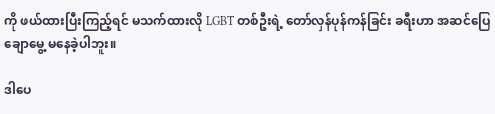ကို ဖယ်ထားပြီးကြည့်ရင် မသက်ထားလို LGBT တစ်ဦးရဲ့ တော်လှန်ပုန်ကန်ခြင်း ခရီးဟာ အဆင်ပြေချောမွေ့ မနေခဲ့ပါဘူး။

ဒါပေ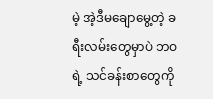မဲ့ အဲ့ဒီမချောမွေ့တဲ့ ခရီးလမ်းတွေမှာပဲ ဘဝရဲ့ သင်ခန်းစာတွေကို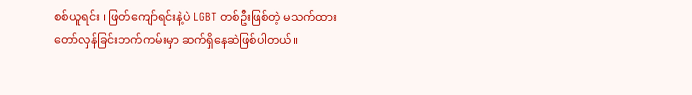စစ်ယူရင်း ၊ ဖြတ်ကျော်ရင်းနဲ့ပဲ LGBT တစ်ဦးဖြစ်တဲ့ မသက်ထား တော်လှန်ခြင်းဘက်ကမ်းမှာ ဆက်ရှိနေဆဲဖြစ်ပါတယ်။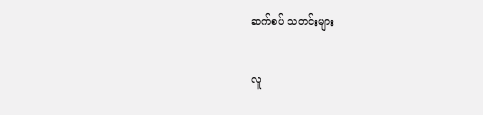ဆက်စပ် သတင်းများ

လူ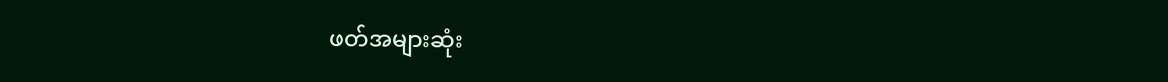ဖတ်အများဆုံး